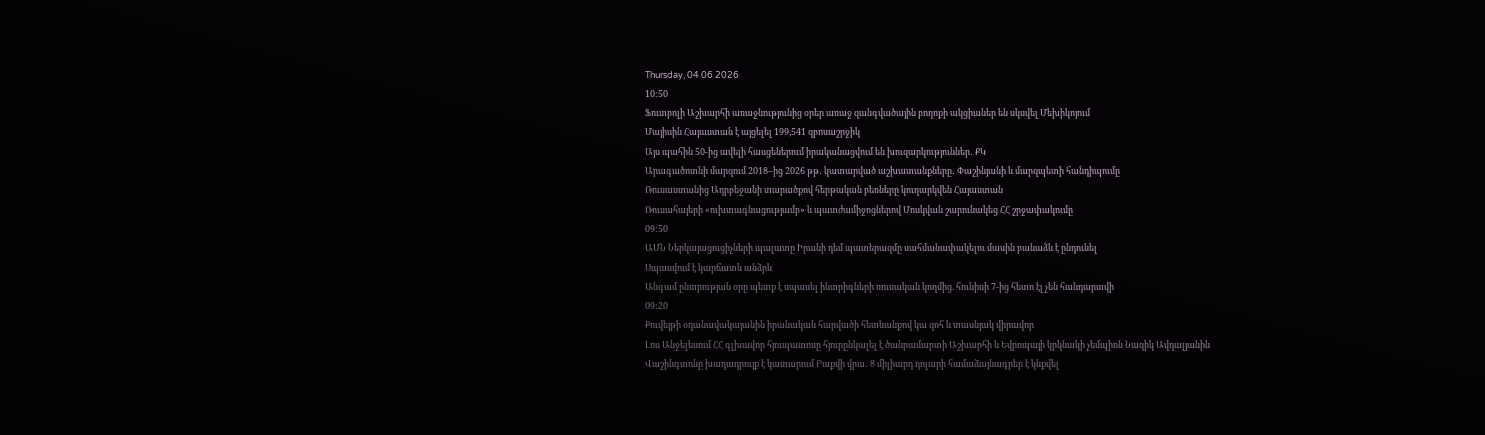Thursday, 04 06 2026
10:50
Ֆուտբոլի Աշխարհի առաջնությունից օրեր առաջ զանգվածային բողոքի ակցիաներ են սկսվել Մեխիկոյում
Մայիսին Հայաստան է այցելել 199,541 զբոսաշրջիկ
Այս պահին 50-ից ավելի հասցեներում իրականացվում են խուզարկություններ․ ՔԿ
Արագածոտնի մարզում 2018–ից 2026 թթ․ կատարված աշխատանքները․ Փաշինյանի և մարզպետի հանդիպումը
Ռուսաստանից Ադրբեջանի տարածքով հերթական բեռները կուղարկվեն Հայաստան
Ռուսահայերի «ուխտագնացությամբ» և պատժամիջոցներով Մոսկվան շարունակեց ՀՀ շրջափակումը
09:50
ԱՄՆ Ներկայացուցիչների պալատը Իրանի դեմ պատերազմը սահմանափակելու մասին բանաձև է ընդունել
Սպասվում է կարճատև անձրև
Անգամ ընտրության օրը պետք է սպասել ինտրիգների ռուսական կողմից. հունիսի 7-ից հետո էլ չեն հանդարտվի
09:20
Քուվեյթի օդանավակայանին իրանական հարվածի հետևանքով կա զոհ և տասնյակ վիրավոր
Լոս Անջելեսում ՀՀ գլխավոր հյուպատոսը հյուրընկալել է ծանրամարտի Աշխարհի և Եվրոպայի կրկնակի չեմպիոն Նազիկ Ավդալյանին
Վաշինգտոնը խաղադրույք է կատարում Բաքվի վրա․ 8 միլիարդ դոլարի համաձայնագրեր է կնքվել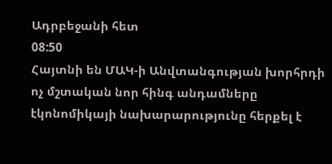Ադրբեջանի հետ
08:50
Հայտնի են ՄԱԿ-ի Անվտանգության խորհրդի ոչ մշտական նոր հինգ անդամները
էկոնոմիկայի նախարարությունը հերքել է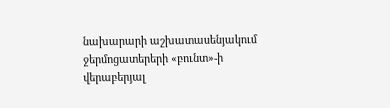նախարարի աշխատասենյակում ջերմոցատերերի «բունտ»-ի վերաբերյալ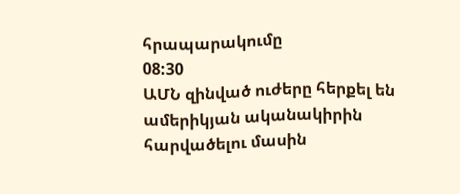հրապարակումը
08:30
ԱՄՆ զինված ուժերը հերքել են ամերիկյան ականակիրին հարվածելու մասին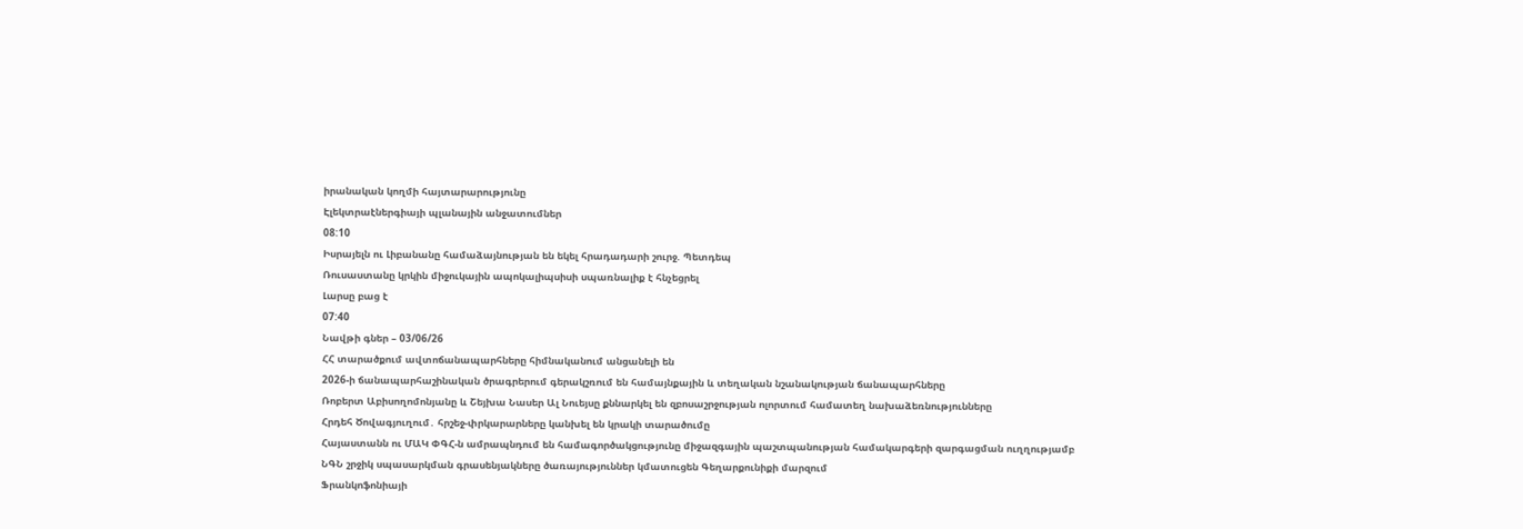իրանական կողմի հայտարարությունը
Էլեկտրաէներգիայի պլանային անջատումներ
08:10
Իսրայելն ու Լիբանանը համաձայնության են եկել հրադադարի շուրջ. Պետդեպ
Ռուսաստանը կրկին միջուկային ապոկալիպսիսի սպառնալիք է հնչեցրել
Լարսը բաց է
07:40
Նավթի գներ – 03/06/26
ՀՀ տարածքում ավտոճանապարհները հիմնականում անցանելի են
2026-ի ճանապարհաշինական ծրագրերում գերակշռում են համայնքային և տեղական նշանակության ճանապարհները
Ռոբերտ Աբիսողոմոնյանը և Շեյխա Նասեր Ալ Նուեյսը քննարկել են զբոսաշրջության ոլորտում համատեղ նախաձեռնությունները
Հրդեհ Ծովագյուղում․ հրշեջ-փրկարարները կանխել են կրակի տարածումը
Հայաստանն ու ՄԱԿ ՓԳՀ-ն ամրապնդում են համագործակցությունը միջազգային պաշտպանության համակարգերի զարգացման ուղղությամբ
ՆԳՆ շրջիկ սպասարկման գրասենյակները ծառայություններ կմատուցեն Գեղարքունիքի մարզում
Ֆրանկոֆոնիայի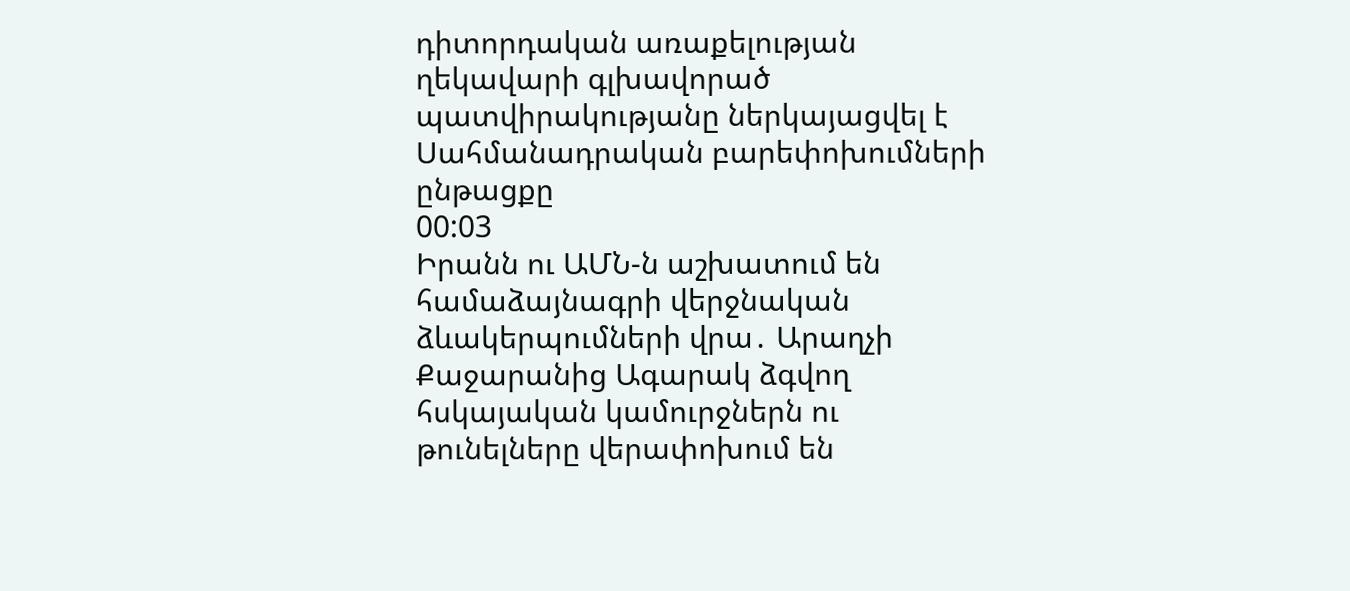դիտորդական առաքելության ղեկավարի գլխավորած պատվիրակությանը ներկայացվել է Սահմանադրական բարեփոխումների ընթացքը
00:03
Իրանն ու ԱՄՆ-ն աշխատում են համաձայնագրի վերջնական ձևակերպումների վրա․ Արաղչի
Քաջարանից Ագարակ ձգվող հսկայական կամուրջներն ու թունելները վերափոխում են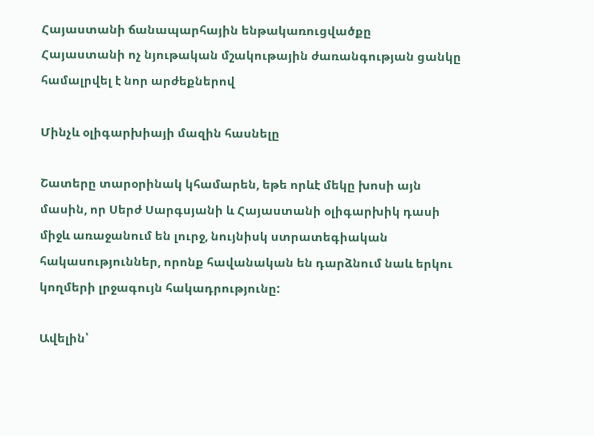Հայաստանի ճանապարհային ենթակառուցվածքը
Հայաստանի ոչ նյութական մշակութային ժառանգության ցանկը համալրվել է նոր արժեքներով

Մինչև օլիգարխիայի մազին հասնելը

Շատերը տարօրինակ կհամարեն, եթե որևէ մեկը խոսի այն մասին, որ Սերժ Սարգսյանի և Հայաստանի օլիգարխիկ դասի միջև առաջանում են լուրջ, նույնիսկ ստրատեգիական հակասություններ, որոնք հավանական են դարձնում նաև երկու կողմերի լրջագույն հակադրությունը:

Ավելին՝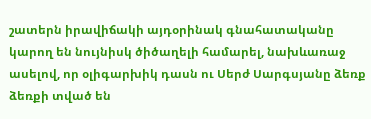շատերն իրավիճակի այդօրինակ գնահատականը կարող են նույնիսկ ծիծաղելի համարել, նախևառաջ ասելով, որ օլիգարխիկ դասն ու Սերժ Սարգսյանը ձեռք ձեռքի տված են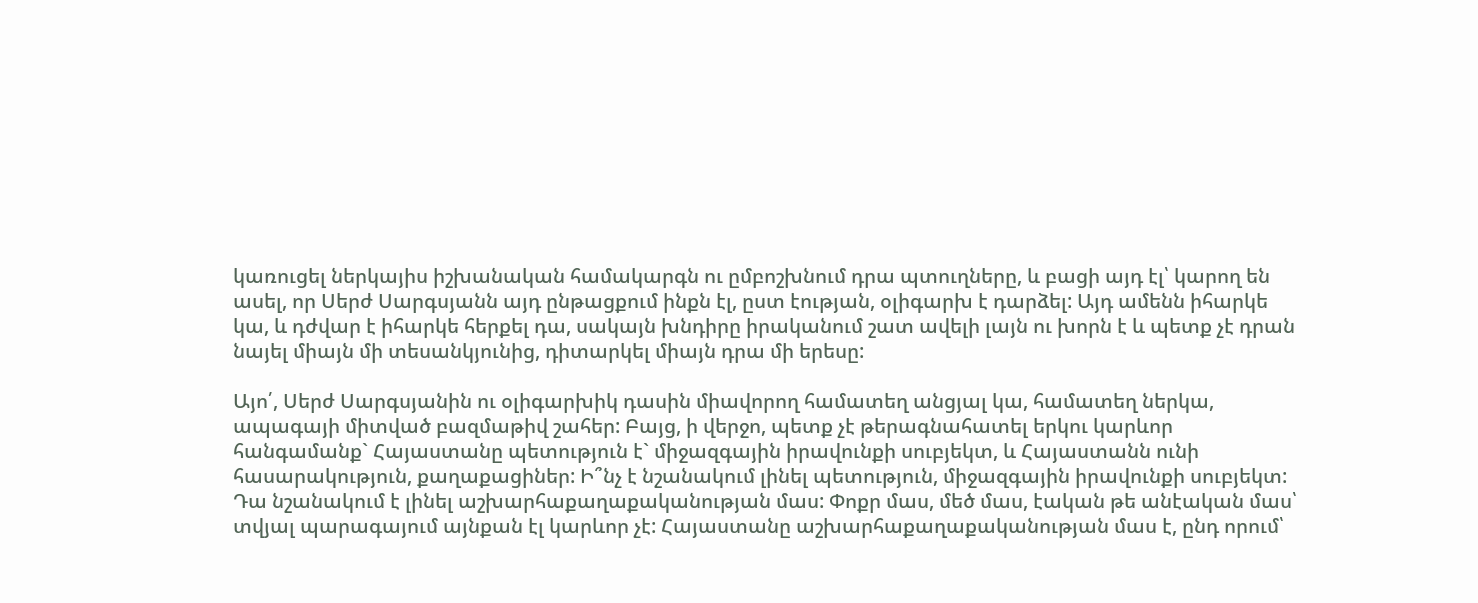կառուցել ներկայիս իշխանական համակարգն ու ըմբոշխնում դրա պտուղները, և բացի այդ էլ՝ կարող են ասել, որ Սերժ Սարգսյանն այդ ընթացքում ինքն էլ, ըստ էության, օլիգարխ է դարձել: Այդ ամենն իհարկե կա, և դժվար է իհարկե հերքել դա, սակայն խնդիրը իրականում շատ ավելի լայն ու խորն է և պետք չէ դրան նայել միայն մի տեսանկյունից, դիտարկել միայն դրա մի երեսը:

Այո՛, Սերժ Սարգսյանին ու օլիգարխիկ դասին միավորող համատեղ անցյալ կա, համատեղ ներկա, ապագայի միտված բազմաթիվ շահեր: Բայց, ի վերջո, պետք չէ թերագնահատել երկու կարևոր հանգամանք` Հայաստանը պետություն է` միջազգային իրավունքի սուբյեկտ, և Հայաստանն ունի հասարակություն, քաղաքացիներ: Ի՞նչ է նշանակում լինել պետություն, միջազգային իրավունքի սուբյեկտ: Դա նշանակում է լինել աշխարհաքաղաքականության մաս: Փոքր մաս, մեծ մաս, էական թե անէական մաս՝ տվյալ պարագայում այնքան էլ կարևոր չէ: Հայաստանը աշխարհաքաղաքականության մաս է, ընդ որում՝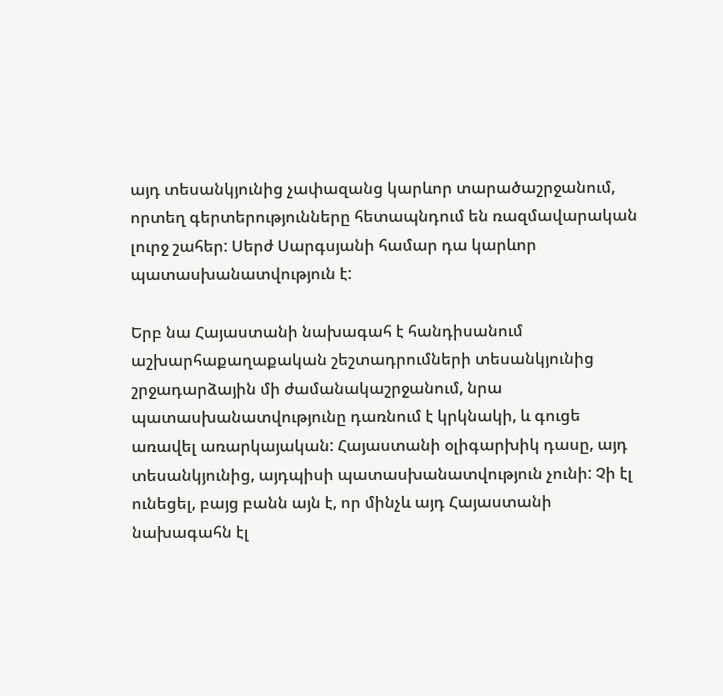այդ տեսանկյունից չափազանց կարևոր տարածաշրջանում, որտեղ գերտերությունները հետապնդում են ռազմավարական լուրջ շահեր: Սերժ Սարգսյանի համար դա կարևոր պատասխանատվություն է:

Երբ նա Հայաստանի նախագահ է հանդիսանում աշխարհաքաղաքական շեշտադրումների տեսանկյունից շրջադարձային մի ժամանակաշրջանում, նրա պատասխանատվությունը դառնում է կրկնակի, և գուցե առավել առարկայական: Հայաստանի օլիգարխիկ դասը, այդ տեսանկյունից, այդպիսի պատասխանատվություն չունի: Չի էլ ունեցել, բայց բանն այն է, որ մինչև այդ Հայաստանի նախագահն էլ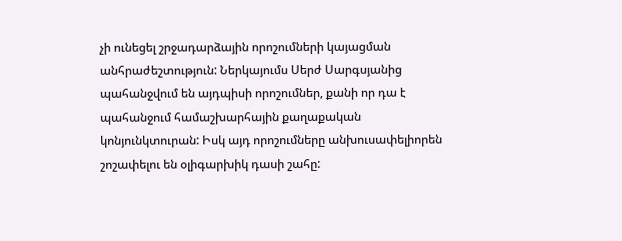չի ունեցել շրջադարձային որոշումների կայացման անհրաժեշտություն: Ներկայումս Սերժ Սարգսյանից պահանջվում են այդպիսի որոշումներ, քանի որ դա է պահանջում համաշխարհային քաղաքական կոնյունկտուրան: Իսկ այդ որոշումները անխուսափելիորեն շոշափելու են օլիգարխիկ դասի շահը: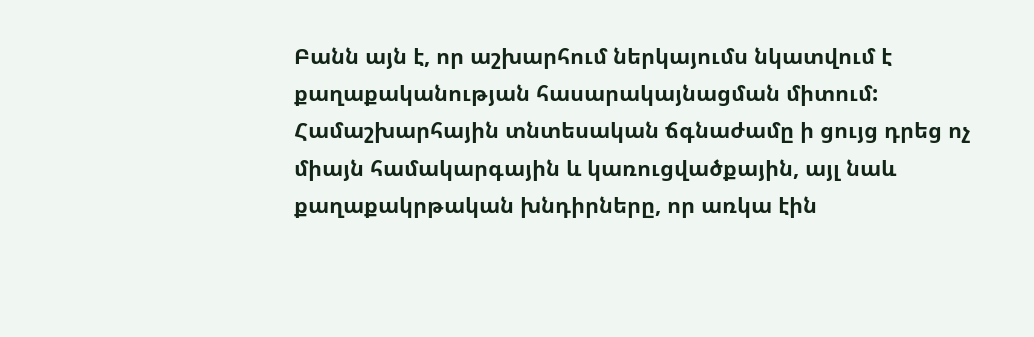Բանն այն է, որ աշխարհում ներկայումս նկատվում է քաղաքականության հասարակայնացման միտում: Համաշխարհային տնտեսական ճգնաժամը ի ցույց դրեց ոչ միայն համակարգային և կառուցվածքային, այլ նաև քաղաքակրթական խնդիրները, որ առկա էին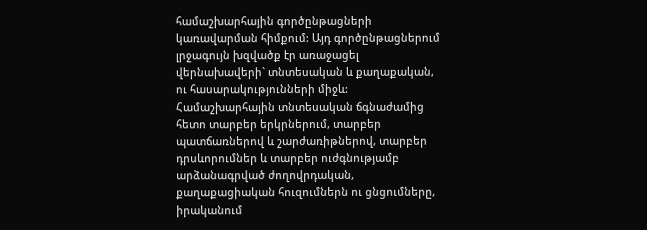համաշխարհային գործընթացների կառավարման հիմքում: Այդ գործընթացներում լրջագույն խզվածք էր առաջացել վերնախավերի` տնտեսական և քաղաքական, ու հասարակությունների միջև: Համաշխարհային տնտեսական ճգնաժամից հետո տարբեր երկրներում, տարբեր պատճառներով և շարժառիթներով, տարբեր դրսևորումներ և տարբեր ուժգնությամբ արձանագրված ժողովրդական, քաղաքացիական հուզումներն ու ցնցումները, իրականում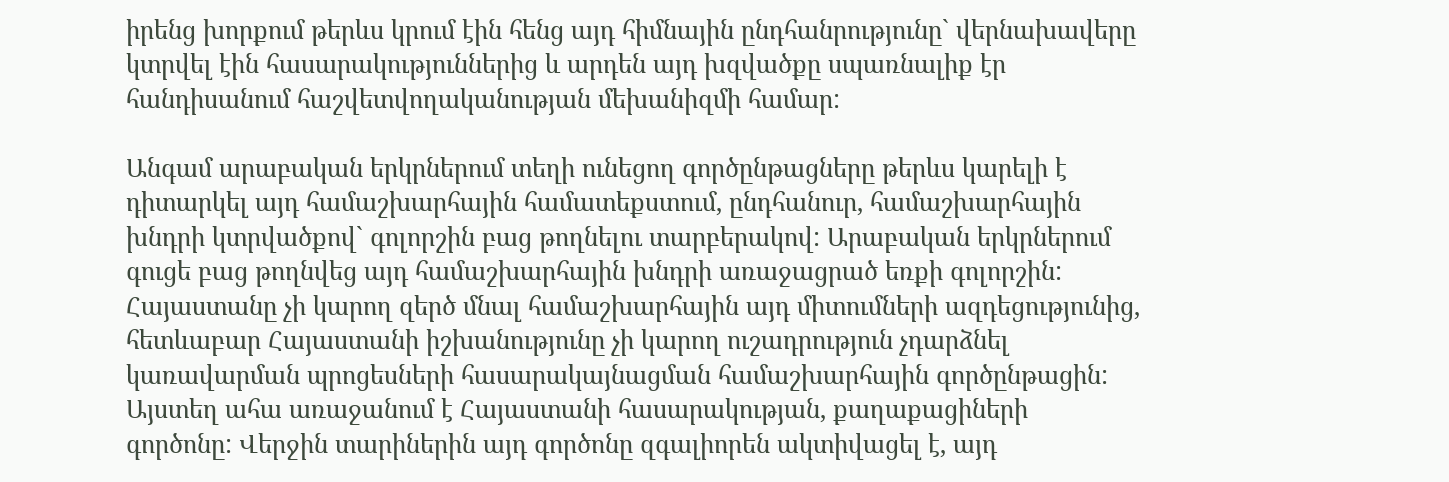իրենց խորքում թերևս կրում էին հենց այդ հիմնային ընդհանրությունը` վերնախավերը կտրվել էին հասարակություններից և արդեն այդ խզվածքը սպառնալիք էր հանդիսանում հաշվետվողականության մեխանիզմի համար:

Անգամ արաբական երկրներում տեղի ունեցող գործընթացները թերևս կարելի է դիտարկել այդ համաշխարհային համատեքստում, ընդհանուր, համաշխարհային խնդրի կտրվածքով` գոլորշին բաց թողնելու տարբերակով: Արաբական երկրներում գուցե բաց թողնվեց այդ համաշխարհային խնդրի առաջացրած եռքի գոլորշին: Հայաստանը չի կարող զերծ մնալ համաշխարհային այդ միտումների ազդեցությունից, հետևաբար Հայաստանի իշխանությունը չի կարող ուշադրություն չդարձնել կառավարման պրոցեսների հասարակայնացման համաշխարհային գործընթացին: Այստեղ ահա առաջանում է Հայաստանի հասարակության, քաղաքացիների գործոնը: Վերջին տարիներին այդ գործոնը զգալիորեն ակտիվացել է, այդ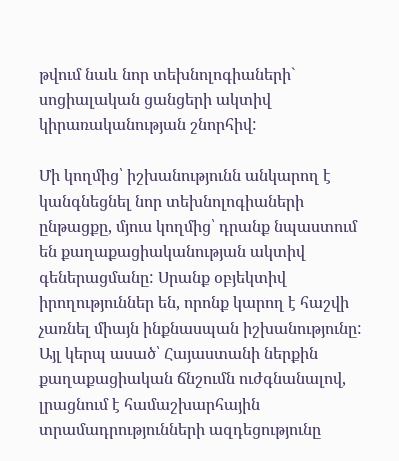թվում նաև նոր տեխնոլոգիաների` սոցիալական ցանցերի ակտիվ կիրառականության շնորհիվ:

Մի կողմից՝ իշխանությունն անկարող է կանգնեցնել նոր տեխնոլոգիաների ընթացքը, մյուս կողմից՝ դրանք նպաստում են քաղաքացիականության ակտիվ գեներացմանը: Սրանք օբյեկտիվ իրողություններ են, որոնք կարող է հաշվի չառնել միայն ինքնասպան իշխանությունը: Այլ կերպ ասած՝ Հայաստանի ներքին քաղաքացիական ճնշումն ուժգնանալով, լրացնում է համաշխարհային տրամադրությունների ազդեցությունը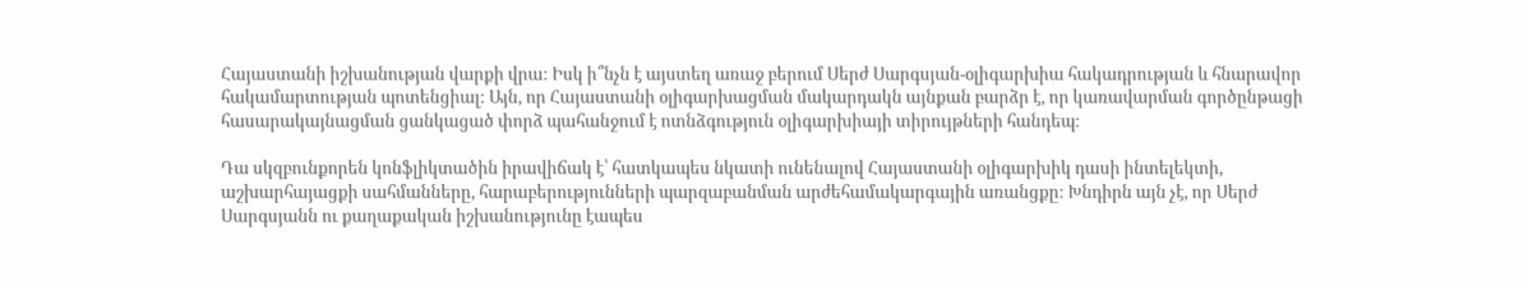Հայաստանի իշխանության վարքի վրա: Իսկ ի՞նչն է այստեղ առաջ բերում Սերժ Սարգսյան-օլիգարխիա հակադրության և հնարավոր հակամարտության պոտենցիալ: Այն, որ Հայաստանի օլիգարխացման մակարդակն այնքան բարձր է, որ կառավարման գործընթացի հասարակայնացման ցանկացած փորձ պահանջում է ոտնձգություն օլիգարխիայի տիրույթների հանդեպ:

Դա սկզբունքորեն կոնֆլիկտածին իրավիճակ է՝ հատկապես նկատի ունենալով Հայաստանի օլիգարխիկ դասի ինտելեկտի, աշխարհայացքի սահմանները, հարաբերությունների պարզաբանման արժեհամակարգային առանցքը: Խնդիրն այն չէ, որ Սերժ Սարգսյանն ու քաղաքական իշխանությունը էապես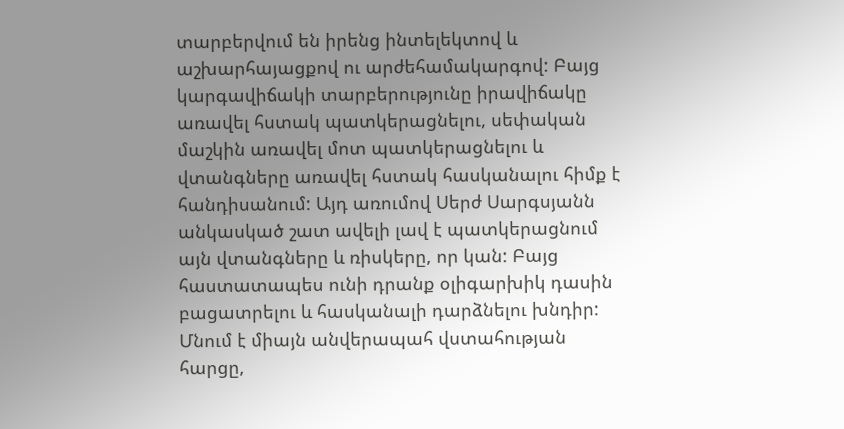տարբերվում են իրենց ինտելեկտով և աշխարհայացքով ու արժեհամակարգով: Բայց կարգավիճակի տարբերությունը իրավիճակը առավել հստակ պատկերացնելու, սեփական մաշկին առավել մոտ պատկերացնելու և վտանգները առավել հստակ հասկանալու հիմք է հանդիսանում: Այդ առումով Սերժ Սարգսյանն անկասկած շատ ավելի լավ է պատկերացնում այն վտանգները և ռիսկերը, որ կան: Բայց հաստատապես ունի դրանք օլիգարխիկ դասին բացատրելու և հասկանալի դարձնելու խնդիր: Մնում է միայն անվերապահ վստահության հարցը,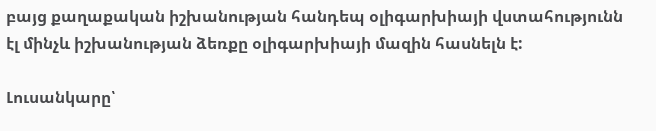բայց քաղաքական իշխանության հանդեպ օլիգարխիայի վստահությունն էլ մինչև իշխանության ձեռքը օլիգարխիայի մազին հասնելն է:

Լուսանկարը՝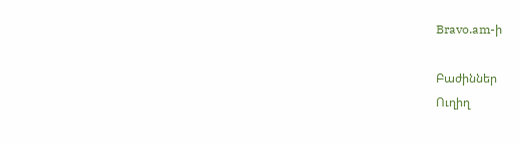Bravo.am-ի

Բաժիններ
Ուղիղ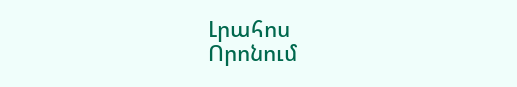Լրահոս
Որոնում